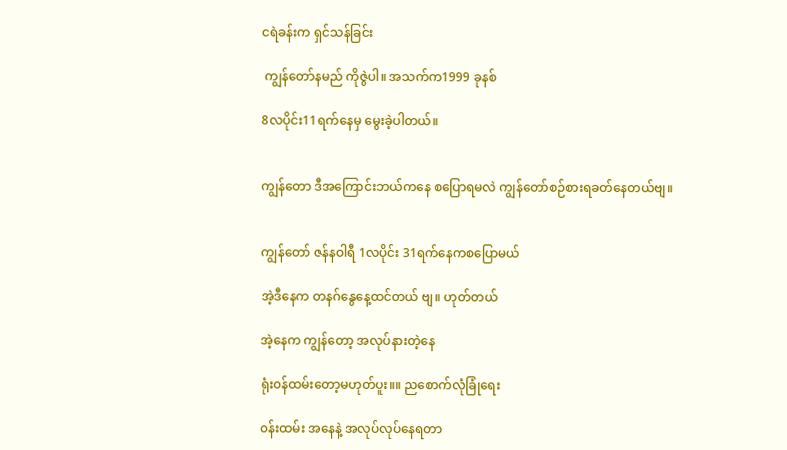ငရဲခန်းက ရှင်သန်ခြင်း

 ကျွန်တော်နမည် ကိုဇွဲပါ။ အသက်က1999 ခုနစ်

8လပိုင်း11ရက်နေမှ မွေးခဲ့ပါတယ်။


ကျွန်တော ဒီအကြောင်းဘယ်ကနေ စပြောရမလဲ ကျွန်တော်စဉ်စားရခတ်နေတယ်ဗျ။


ကျွန်တော် ဇန်နဝါရီ 1လပိုင်း 31ရက်နေကစပြောမယ်

အဲ့ဒီနေက တနဂ်နွေနေ့ထင်တယ် ဗျ။ ဟုတ်တယ်

အဲ့နေက ကျွန်တော့ အလုပ်နားတဲ့နေ

ရုံး၀န်ထမ်းတော့မဟုတ်ပူး။။ ညစောက်လုံခြုံရေး

၀န်းထမ်း အနေနဲ့ အလုပ်လုပ်နေရတာ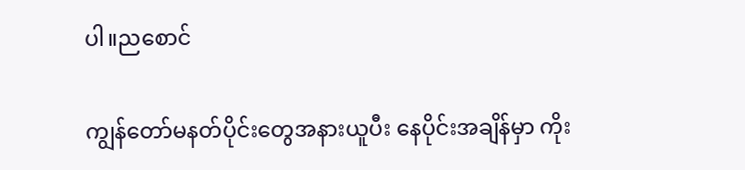ပါ။ညစောင်

ကျွန်တော်မနတ်ပိုင်းတွေအနားယူပီး နေပိုင်းအချိန်မှာ ကိုး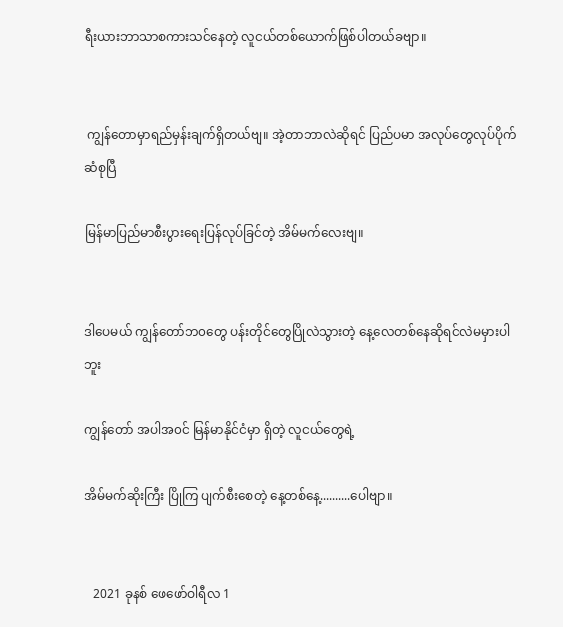ရီးယားဘာသာစကားသင်နေတဲ့ လူငယ်တစ်ယောက်ဖြစ်ပါတယ်ခဗျာ။


 ကျွန်တောမှာရည်မှန်းချက်ရှိတယ်ဗျ။ အဲ့တာဘာလဲဆိုရင် ပြည်ပမာ အလုပ်တွေလုပ်ပိုက်ဆံစုပြီ

မြန်မာပြည်မာစီးပွားရေးပြန်လုပ်ခြင်တဲ့ အိမ်မက်လေးဗျ။


ဒါပေမယ် ကျွန်တော်ဘ၀တွေ ပန်းတိုင်တွေပြိုလဲသွားတဲ့ နေ့လေတစ်နေဆိုရင်လဲမမှားပါဘူး

ကျွန်တော် အပါအ၀င် မြန်မာနိုင်ငံမှာ ရှိတဲ့ လူငယ်တွေရဲ့

အိမ်မက်ဆိုးကြီး ပြိုကြ ပျက်စီးစေတဲ့ နေ့တစ်နေ့..........ပေါဗျာ။


   2021 ခုနစ် ဖေဖော်ဝါရီလ 1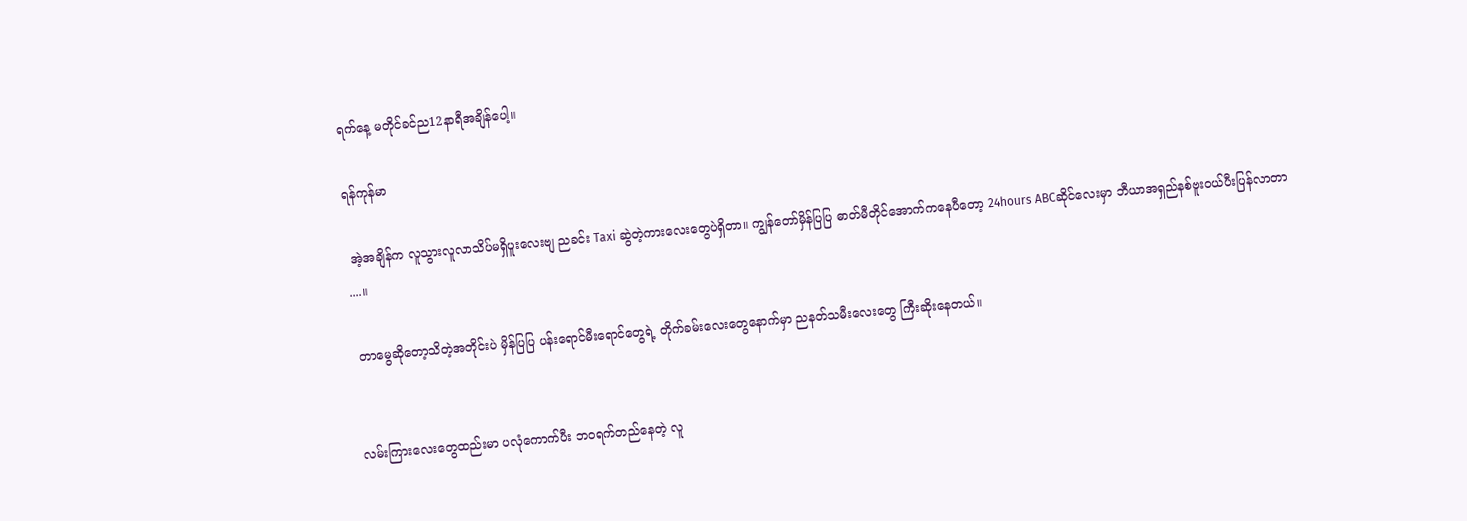ရက်နေ့ မတိုင်ခင်ည12နာရီအချိန်ပေါ့။

ရန်ကုန်မာ

 အဲ့အချိန်က လူသွားလူလာသိပ်မရှိပူးလေးဗျ ညခင်း Taxi ဆွဲတဲ့ကားလေးတွေပဲရှိတာ။ ကျွန်တော်မှိန်ပြပြ ဓာတ်မီတိုင်အောက်ကနေပီတော့ 24hours ABCဆိုင်လေးမှာ ဘီယာအရှည်နစ်ဗူး၀ယ်ပီးပြန်လာတာ ....။

 တာမွေဆိုတော့သိတဲ့အတိုင်းပဲ မှိန်ပြပြ ပန်းရောင်မီး‌ရောင်တွေရဲ့ တိုက်ခမ်းလေးတွေနောက်မှာ ညနတ်သမီးလေးတွေ ကြီးဆိုးနေတယ်။


လမ်းကြားလေးတွေထည်းမာ ပလုံ‌ကောက်ပီး ဘ၀ရက်တည်နေတဲ့ လူ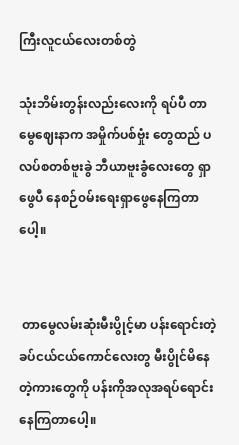ကြီးလူငယ်လေးတစ်တွဲ

သုံးဘိမ်းတွန်းလည်းလေးကို ရပ်ပီ တာမွေဈေးနာက အမှိုက်ပစ်ဗှုံး တွေထည် ပလပ်စတစ်ဗူးခွဲ ဘီယာဗူးခွံလေးတွေ ရှာဖွေပီ နေစဉ်၀မ်းရေးရှာဖွေနေကြတာပေါ့။


 တာမွေလမ်းဆုံးမီးပွိုင့်မာ ပန်းရောင်းတဲ့ခပ်ငယ်ငယ်ကောင်လေးတွ မီးပွိုင်မိနေတဲ့ကားတွေကို ပန်းကိုအလုအရပ်ရောင်းနေကြတာပေါ့။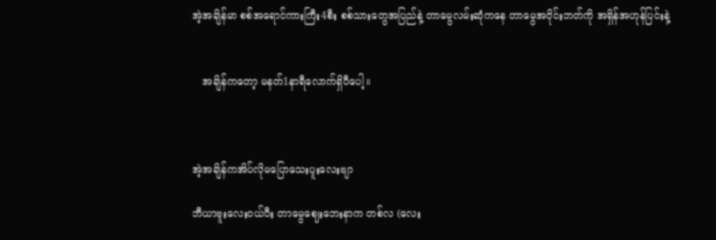အဲ့အချိန်မာ စစ်အရောင်ကားကြီး4စီး စစ်သားတွေအပြည်နဲ့ တာမွေလမ်းဆုံကနေ တာမွေအဝိုင်းဘတ်ကို အရှိန်အဟုန်ပြင်းနဲ့


   အချိန်ကတော့ မနတ်1နာရီလောက်ရှိပီပေါ့။



အဲ့အချိန်ကအိပ်လိုမပြောသေးပူးလေးဗျာ

ဘီယာဗူးလေး၀ယ်ပီး တာမွေဈေးဘေးနာက တစ်လ (လေး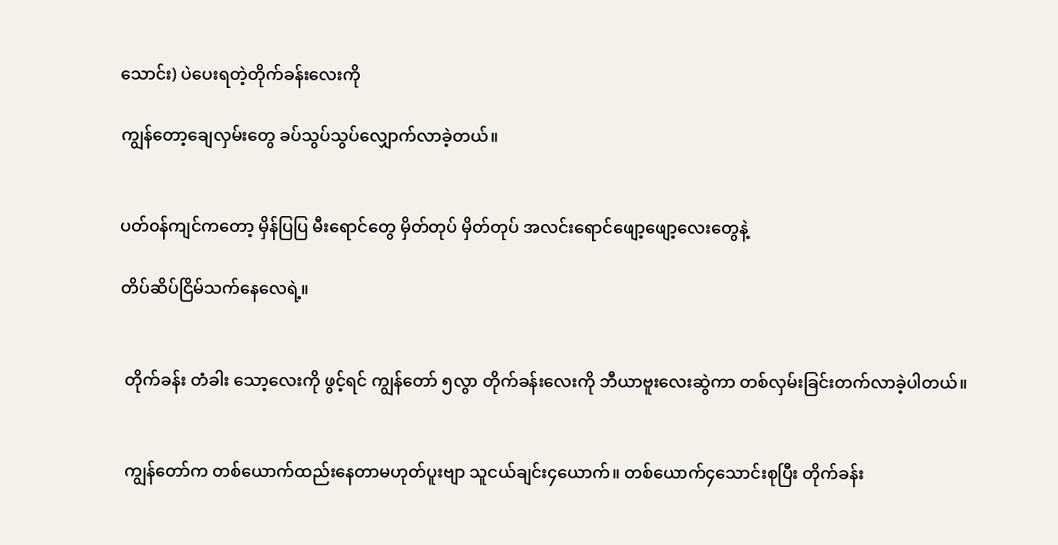သောင်း) ပဲပေးရတဲ့တိုက်ခန်းလေးကို

ကျွန်တော့ချေလှမ်းတွေ ခပ်သွပ်သွပ်လျှောက်လာခဲ့တယ်။


ပတ်၀န်ကျင်ကတော့ မှိန်ပြပြ မီးရောင်တွေ မှိတ်တုပ် မှိတ်တုပ် အလင်းရောင်ဖျော့ဖျော့လေးတွေနဲ့

တိပ်ဆိပ်ငြိမ်သက်နေလေရဲ့။


 တိုက်ခန်း တံခါး သော့လေးကို ဖွင့်ရင် ကျွန်တော် ၅လွာ တိုက်ခန်းလေးကို ဘီယာဗူးလေးဆွဲကာ တစ်လှမ်းခြင်းတက်လာခဲ့ပါတယ်။


 ကျွန်တော်က တစ်ယောက်ထည်းနေတာမဟုတ်ပူးဗျာ သူငယ်ချင်း၄ယောက်။ တစ်‌ယောက်၄သောင်းစုပြီး တိုက်ခန်း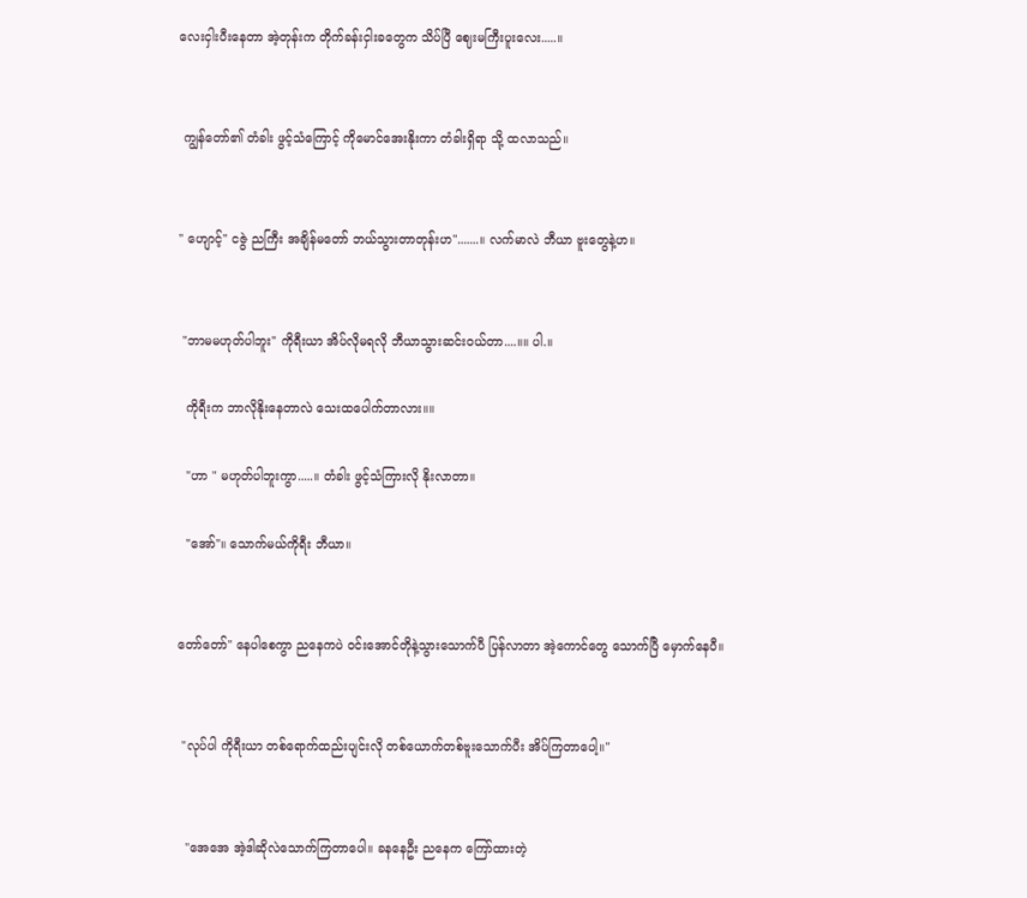လေးငှါးပီးနေတာ အဲ့တုန်းက တိုက်ခန်းငှါးခတွေက သိပ်ပြီ ဈေးမကြီးပူးလေး.....။


 ကျွန်တော်၏ တံခါး ဖွင့်သံကြောင့် ကိုမောင်အေးနိုးကာ တံခါးရှိရာ သို့ ထလာသည်။


" ဟျောင့်" ငဇွဲ ညကြီး အချိန်မတော် ဘယ်သွားတာတုန်းဟ".......။ လက်မာလဲ ဘီယာ ဗူးတွေနဲ့ဟ။


 "ဘာမမဟုတ်ပါဘူး" ကိုရီးယာ အိပ်လိုမရလို ဘီယာသွားဆင်း၀ယ်တာ....။။ ပါ.။

  ကိုရီးက ဘာလိုနိုးနေတာလဲ သေးထပေါက်တာလား။။

  "ဟာ " မဟုတ်ပါဘူးကွာ.....။ တံခါး ဖွင့်သံကြားလို နိုးလာတာ။

  "အော်"။ သောက်မယ်ကိုရီး ဘီယာ။


တော်တော်" နေပါစေကွာ ညနေကပဲ ၀င်းအောင်တိုနဲ့သွားသောက်ပီ ပြန်လာတာ အဲ့‌ကောင်တွေ သောက်ပြီ မှောက်နေပီ။


 "လုပ်ပါ ကိုရီးယာ တစ်ရောက်ထည်းပျင်းလို တစ်ယောက်တစ်ဗူးသောက်ပီး အိပ်ကြတာပေါ့။"


  "အေအေ အဲ့ဒါဆိုလဲသောက်ကြတာပေါ။ ခနနေဦး ညနေက ကြော်ထားတဲ့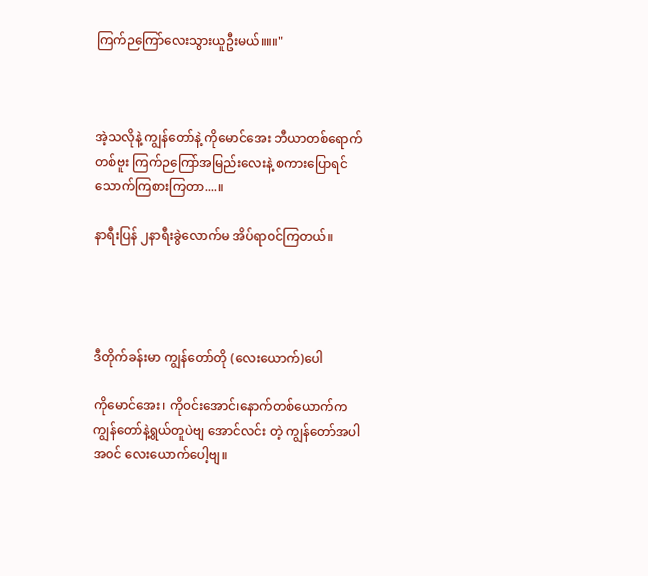ကြက်ဉကြော်လေးသွားယူဦးမယ်။။။"



အဲ့သလိုနဲ့ ကျွန်တော်နဲ့ ကိုမောင်အေး ‌ဘီယာတစ်ရောက်တစ်ဗူး ကြက်ဉကြော်အမြည်းလေးနဲ့ စကားပြောရင် သောက်ကြစားကြတာ....။

နာရီးပြန် ၂နာရီးခွဲလောက်မ အိပ်ရာ၀င်ကြတယ်။




ဒီတိုက်ခန်းမာ ကျွန်တော်တို (လေးယောက်)ပေါ

ကိုမောင်အေး၊ ကို၀င်းအောင်၊နောက်တစ်ယောက်က ကျွန်တော်နဲ့ရွယ်တူပဲဗျ အောင်လင်း တဲ့ ကျွန်တော်အပါအ၀င် လေးယောက်ပေါ့ဗျ။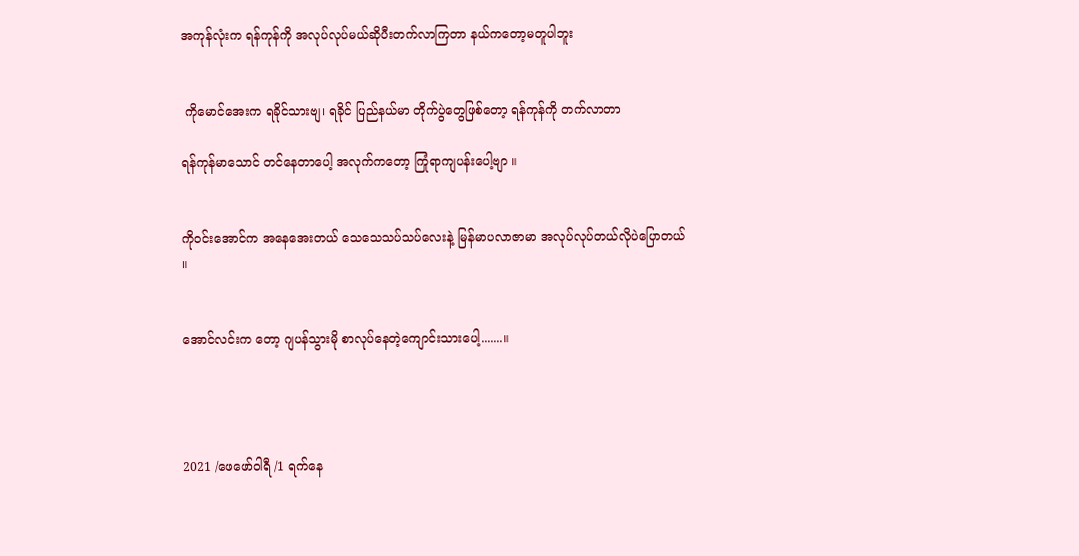အကုန်လုံးက ရန်ကုန်ကို အလုပ်လုပ်မယ်ဆိုပီးတက်လာကြတာ နယ်ကတော့မတူပါဘူး


 ကိုမောင်အေးက ရခိုင်သားဗျ၊ ရခိုင် ပြည်နယ်မာ တိုက်ပွဲတွေဖြစ်တော့ ရန်ကုန်ကို တက်လာတာ

ရန်ကုန်မာသောင် တင်နေတာပေါ့ အလုက်ကတော့ ကြုံရာကျပန်းပေါ့ဗျာ ။


ကို၀င်းအောင်က အနေအေးတယ် သေသေသပ်သပ်လေးနဲ့ မြန်မာပလာဇာမာ အလုပ်လုပ်တယ်လိုပဲပြောတယ် ။


အောင်လင်းက တော့ ဂျပန်သွားမို စာလုပ်နေတဲ့ကျောင်းသားပေါ့.......။




2021 /ဖေဖော်ဝါရီ /1 ရက်နေ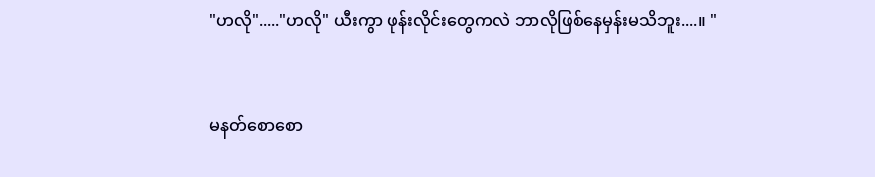"ဟလို"....."ဟလို" ယီးကွာ ဖုန်းလိုင်းတွေကလဲ ဘာလိုဖြစ်နေမှန်းမသိဘူး....။ "


မနတ်စောစော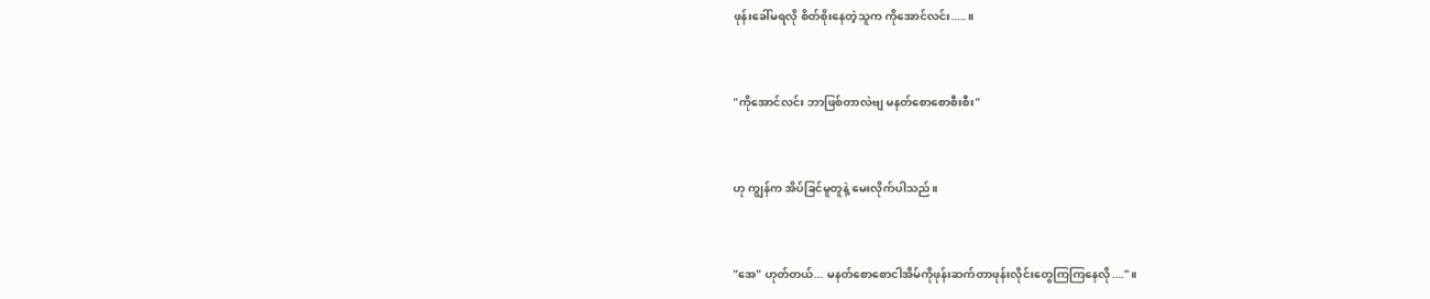ဖုန်းခေါ်မရလို စိတ်စိုးနေတဲ့သူက ကို‌အောင်လင်း.....။


"ကိုအောင်လင်း ဘာဖြစ်တာလဲဗျ မနတ်စောစောစီးစီး"


ဟု ကျွန်က အိပ်ခြင်မူတူနဲ့ မေးလိုက်ပါသည်။


"အေ" ဟုတ်တယ်... မနတ်စောစောငါအိမ်ကိုဖုန်းဆက်တာဖုန်းလိုင်းတွေကြကြနေလို...."။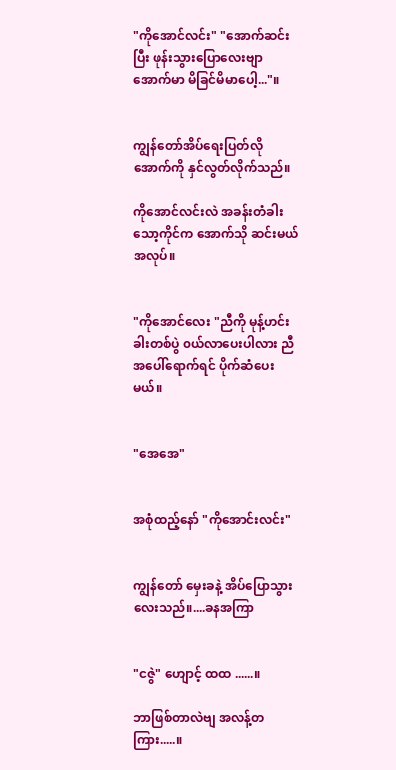"ကိုအောင်လင်း" "အောက်ဆင်းပြီး ဖုန်းသွားပြောလေးဗျာ အောက်မာ မိခြင်မိမာပေါ့..."။


ကျွန်တော်အိပ်ရေးပြတ်လို အောက်ကို နှင်လွတ်လိုက်သည်။

ကိုအောင်လင်းလဲ အခန်းတံခါးသော့ကိုင်က အောက်သို ဆင်းမယ်အလုပ်။


"ကိုအောင်လေး "ညီကို မုန့်ဟင်းခါးတစ်ပွဲ ၀ယ်လာပေးပါလား ညီ အပေါ်ရောက်ရင် ပိုက်ဆံပေးမယ်။


"အေအေ"


အစုံထည့်နော် "ကိုအောင်းလင်း"


ကျွန်တော် မှေးခနဲ့ အိပ်ပြောသွားလေးသည်။....ခနအကြာ


"ငဇွဲ" ဟျောင့် ထထ ......။

ဘာဖြစ်တာလဲဗျ အလန့်တကြား.....။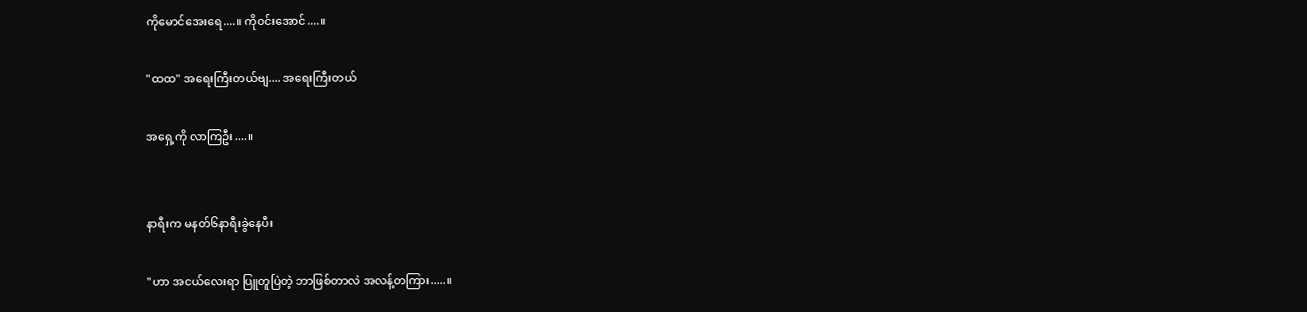ကိုမောင်အေးရေ....။ ကို၀င်းအောင်....။

"ထထ" အရေးကြီးတယ်ဗျ.... အရေးကြီးတယ်

အရှေ့ကို လာကြဦး....။


နာရီးက မနတ်၆နာရီးခွဲနေပီး

"ဟာ အငယ်လေးရာ ပြူတူပြဲတဲ့ ဘာဖြစ်တာလဲ အလန့်တကြား.....။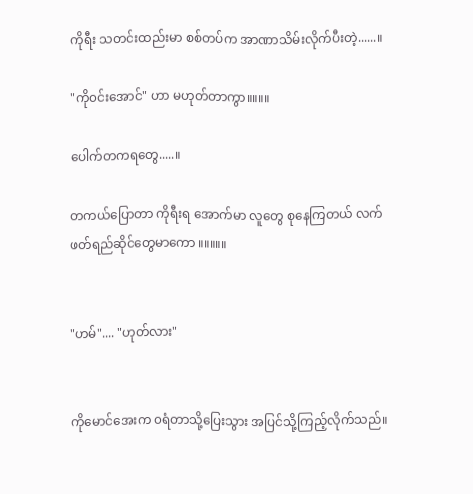ကိုရီး သတင်းထည်းမာ စစ်တပ်က အာဏာသိမ်းလိုက်ပီးတဲ့......။

"ကို၀င်းအောင်" ဟာ မဟုတ်တာကွာ။။။။

ပေါက်တကရတွေ.....။

တကယ်ပြောတာ ကိုရီးရ အောက်မာ လူတွေ စုနေကြတယ် လက်ဖတ်ရည်ဆိုင်တွေမာကော ။။။။။


"ဟမ်".... "ဟုတ်လား"


ကိုမောင်အေးက ၀ရံတာသို့ပြေးသွား အပြင်သို့ကြည့်လိုက်သည်။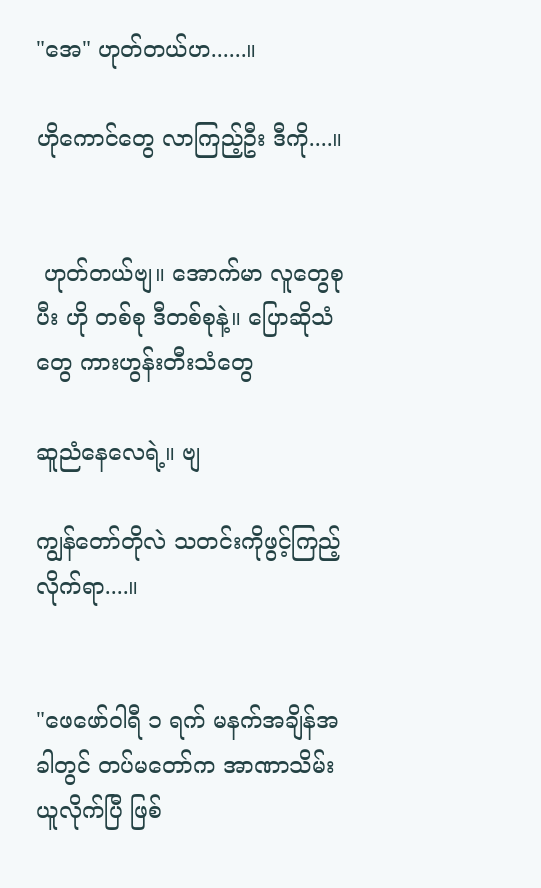"အေ" ဟုတ်တယ်ဟ......။

ဟိုကောင်တွေ လာကြည့်ဦး ဒီကို....။


 ဟုတ်တယ်ဗျ။ အောက်မာ လူတွေစုပီး ဟို တစ်စု ဒီတစ်စုနဲ့။ ပြောဆိုသံတွေ ကားဟွန်းတီးသံတွေ

ဆူညံနေလေရဲ့။ ဗျ

ကျွန်တော်တိုလဲ သတင်းကိုဖွင့်ကြည့်လိုက်ရာ....။


"ဖေဖော်ဝါရီ ၁ ရက် မနက်အချိန်အခါတွင် တပ်မတော်က အာဏာသိမ်းယူလိုက်ပြီ ဖြစ်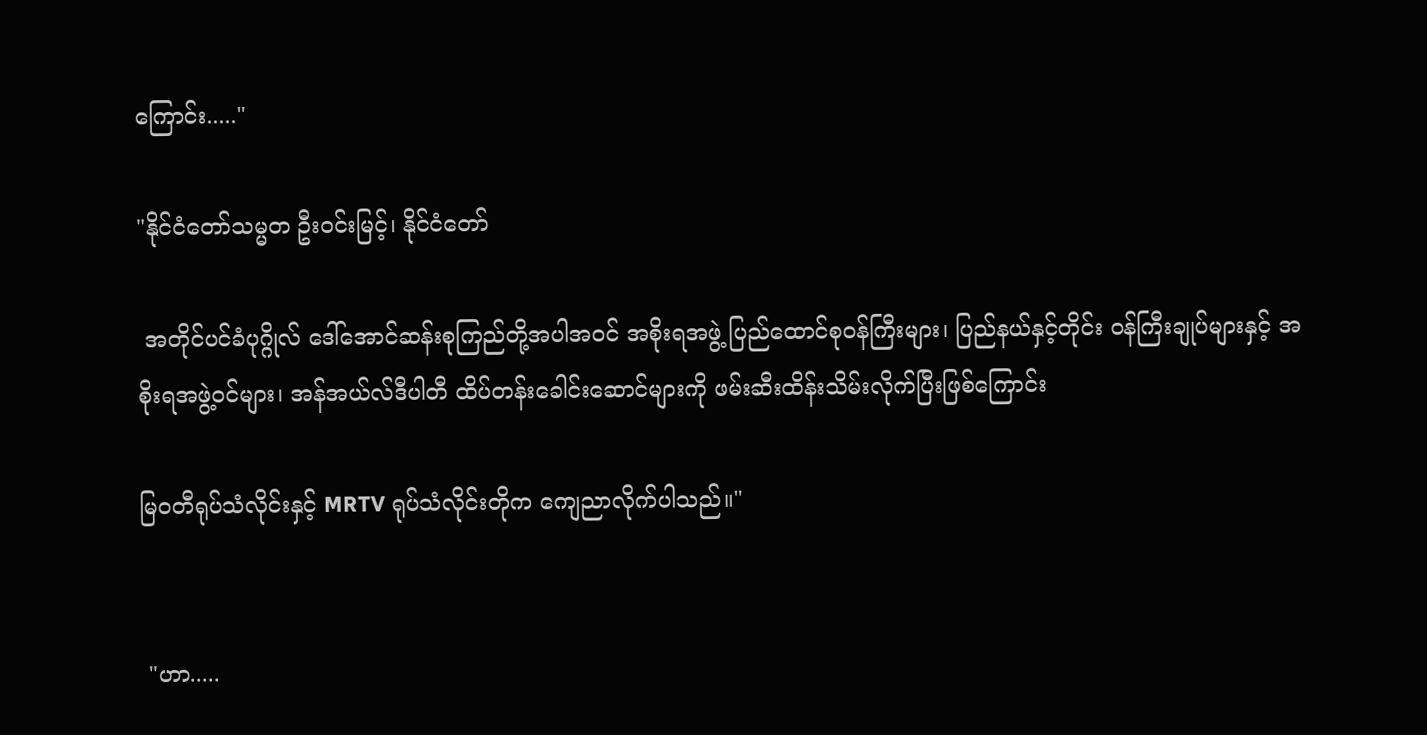ကြောင်း....."

"နိုင်ငံတော်သမ္မတ ဦးဝင်းမြင့်၊ နိုင်ငံတော်

 အတိုင်ပင်ခံပုဂ္ဂိုလ် ဒေါ်အောင်ဆန်းစုကြည်တို့အပါအဝင် အစိုးရအဖွဲ့ ပြည်ထောင်စုဝန်ကြီးများ၊ ပြည်နယ်နှင့်တိုင်း ဝန်ကြီးချုပ်များနှင့် အစိုးရအဖွဲ့ဝင်များ၊ အန်အယ်လ်ဒီပါတီ ထိပ်တန်းခေါင်းဆောင်များကို ဖမ်းဆီးထိန်းသိမ်းလိုက်ပြီးဖြစ်ကြောင်း

မြ၀တီရုပ်သံလိုင်းနှင့် MRTV ရုပ်သံလိုင်းတိုက ကျေညာလိုက်ပါသည်။"


 "ဟာ.....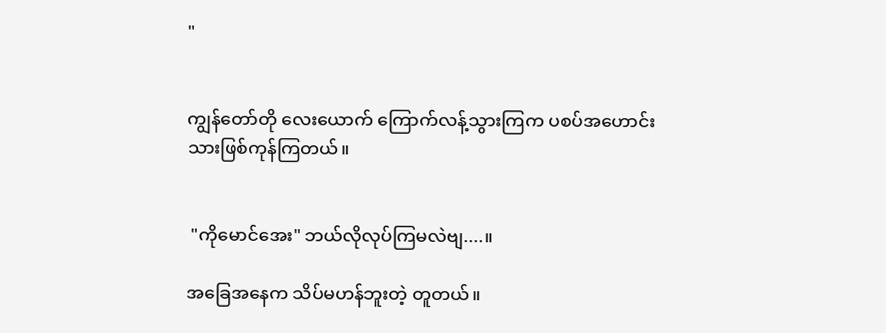"


ကျွန်တော်တို လေးယောက် ကြောက်လန့်သွားကြက ပစပ်အဟောင်းသားဖြစ်ကုန်ကြတယ်။


 "ကိုမောင်အေး" ဘယ်လိုလုပ်ကြမလဲဗျ....။

အခြေအနေက သိပ်မဟန်ဘူးတဲ့ တူတယ်။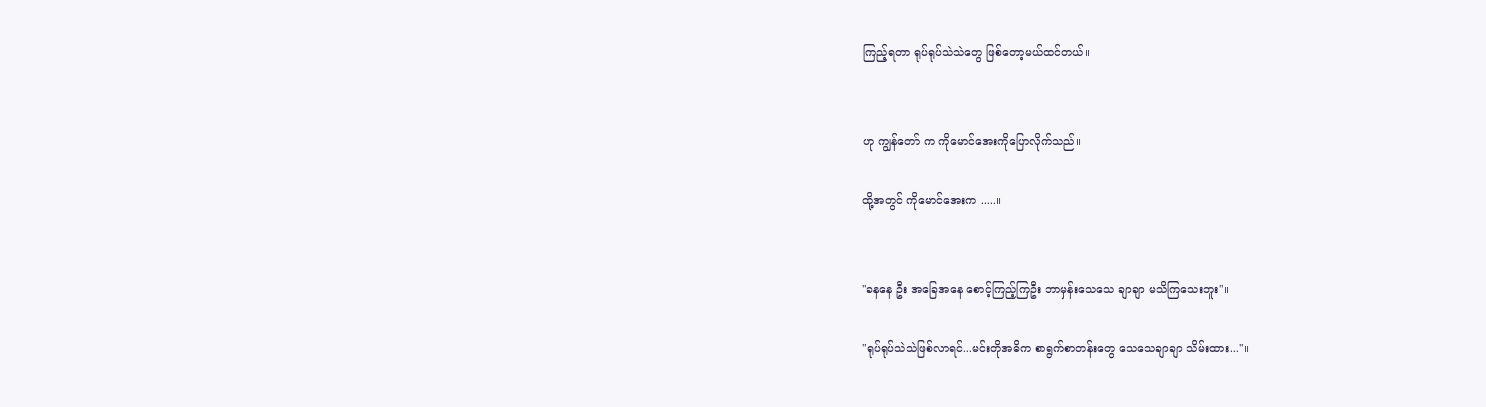ကြည့်ရတာ ရုပ်ရုပ်သဲသဲတွေ ဖြစ်တော့မယ်ထင်တယ်။


ဟု ကျွန်တော် က ကိုမောင်အေးကိုပြောလိုက်သည်။

ထို့အတွင် ကိုမောင်အေးက .....။


"ခနနေ ဦး အခြေအနေ စောင့်ကြည့်ကြဦး ဘာမှန်းသေသေ ချာချာ မသိကြသေးဘူး"။

"ရုပ်ရုပ်သဲသဲဖြစ်လာရင်...မင်းတိုအဓိက စာရွက်စာတန်းတွေ သေသေချာချာ သိမ်းထား..."။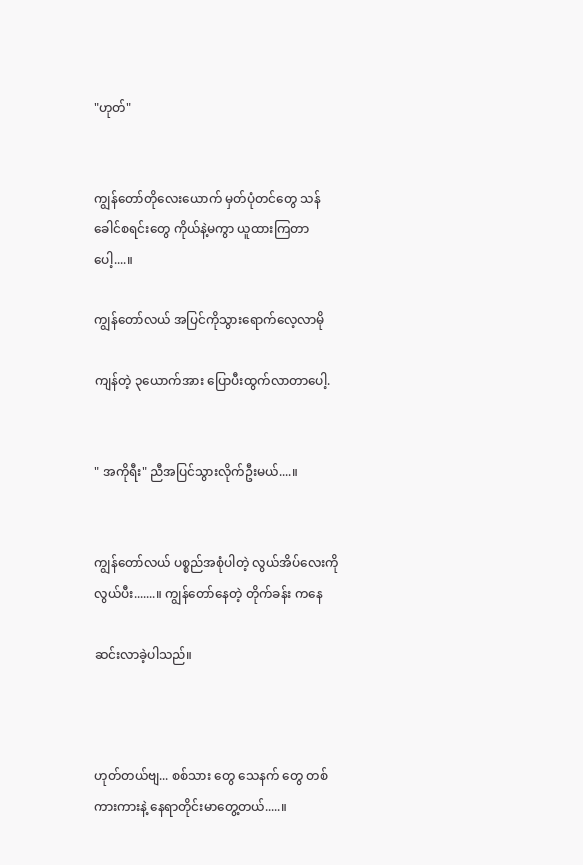"ဟုတ်"


ကျွန်တော်တိုလေးယောက် မှတ်ပုံတင်တွေ သန်ခေါင်စရင်းတွေ ကိုယ်နဲ့မကွာ ယူထားကြတာပေါ့....။

ကျွန်တော်လယ် အပြင်ကိုသွားရောက်လေ့လာမို

ကျန်တဲ့ ၃ယောက်အား ပြောပီးထွက်လာတာပေါ့.


" အကိုရီး" ညီအပြင်သွားလိုက်ဦးမယ်....။


ကျွန်တော်လယ် ပစ္စည်အစုံပါတဲ့ လွယ်အိပ်လေးကိုလွယ်ပီး.......။ ကျွန်တော်နေတဲ့ တိုက်ခန်း ကနေ

ဆင်းလာခဲ့ပါသည်။



ဟုတ်တယ်ဗျ... စစ်သား တွေ သေနက် တွေ တစ်ကားကားနဲ့ နေရာတိုင်းမာတွေ့တယ်.....။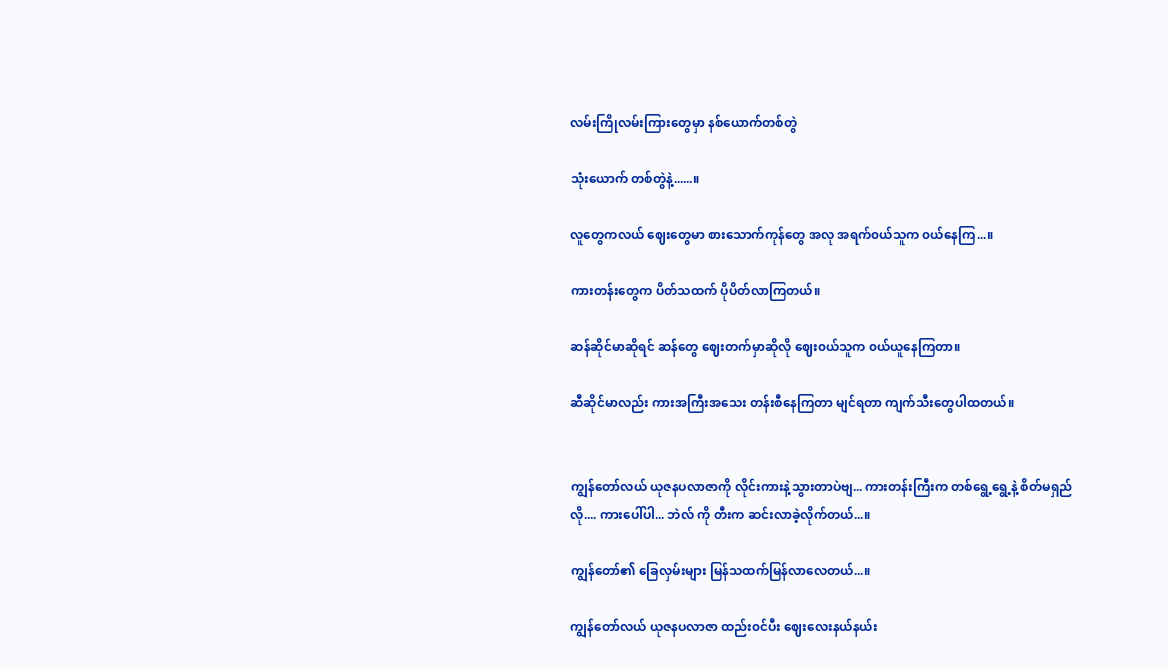လမ်းကြိုလမ်းကြားတွေမှာ နစ်‌ယောက်တစ်တွဲ

သုံးယောက် တစ်တွဲနဲ့......။

လူတွေကလယ် ဈေးတွေမာ ‌စားသောက်ကုန်တွေ အလု အရက်၀ယ်သူက ၀ယ်နေကြ...။

ကားတန်းတွေက ပိတ်သထက် ပိုပိတ်လာကြတယ်။

ဆန်ဆိုင်မာဆိုရင် ဆန်တွေ ဈေးတက်မှာဆိုလို ဈေး၀ယ်သူက ၀ယ်ယူနေကြတာ။

ဆီဆိုင်မာလည်း ကားအကြီးအသေး တန်းစီနေကြတာ မျင်ရတာ ကျက်သီးတွေပါထတယ်။


ကျွန်တော်လယ် ယုဇနပလာဇာကို လိုင်းကားနဲ့သွားတာပဲဗျ... ကားတန်းကြီးက တစ်ရွေ့ရွေ့နဲ့ စိတ်မရှည်လို.... ကားပေါ်ပါ... ဘဲလ် ကို တီးက ဆင်းလာခဲ့လိုက်တယ်...။

ကျွန်တော်၏ ခြေလှမ်းများ မြန်သထက်မြန်လာလေတယ်...။

ကျွန်တော်လယ် ယုဇနပလာဇာ ထည်း၀င်ပီး ဈေးလေးနယ်နယ်း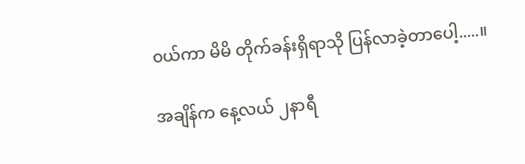၀ယ်ကာ မိမိ တိုက်ခန်းရှိရာသို ပြန်လာခဲ့တာပေါ့.....။

အချိန်က နေ့လယ် ၂နာရီ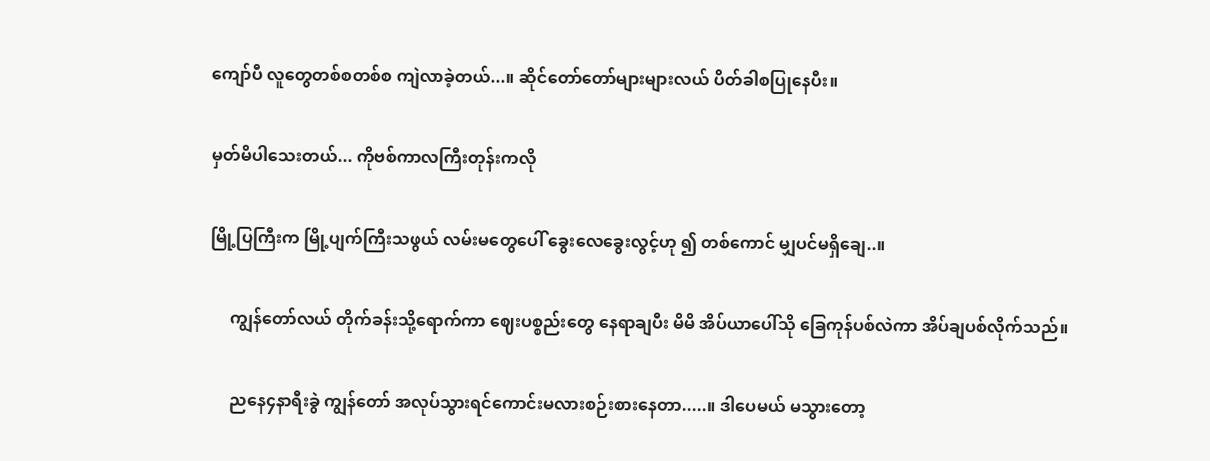ကျော်ပီ လူတွေတစ်စတစ်စ ကျဲလာခဲ့တယ်...။ ဆိုင်တော်တော်များများလယ် ပိတ်ခါစပြုနေပီး။

မှတ်မိပါသေးတယ်... ကိုဗစ်ကာလကြီးတုန်းကလို

မြို့ပြကြီးက မြို့ပျက်ကြီးသဖွယ် လမ်းမတွေပေါ် ခွေးလေခွေးလွင့်ဟု ၍ တစ်ကောင် မျှပင်မရှိချေ..။

     ကျွန်တော်လယ် တိုက်ခန်းသို့ရောက်ကာ ဈေးပစ္စည်းတွေ နေရာချပီး မိမိ အိပ်ယာပေါ်သို ခြေကုန်ပစ်လဲကာ အိပ်ချပစ်လိုက်သည်။

     ညနေ၄နာရီးခွဲ ကျွန်တော် အလုပ်သွားရင်ကောင်းမလားစဉ်းစားနေတာ.....။ ဒါပေမယ် မသွားတော့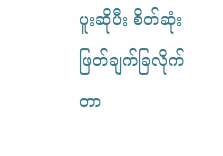ပူးဆိုပီး စိတ်ဆုံးဖြတ်ချက်ခြလိုက်တာ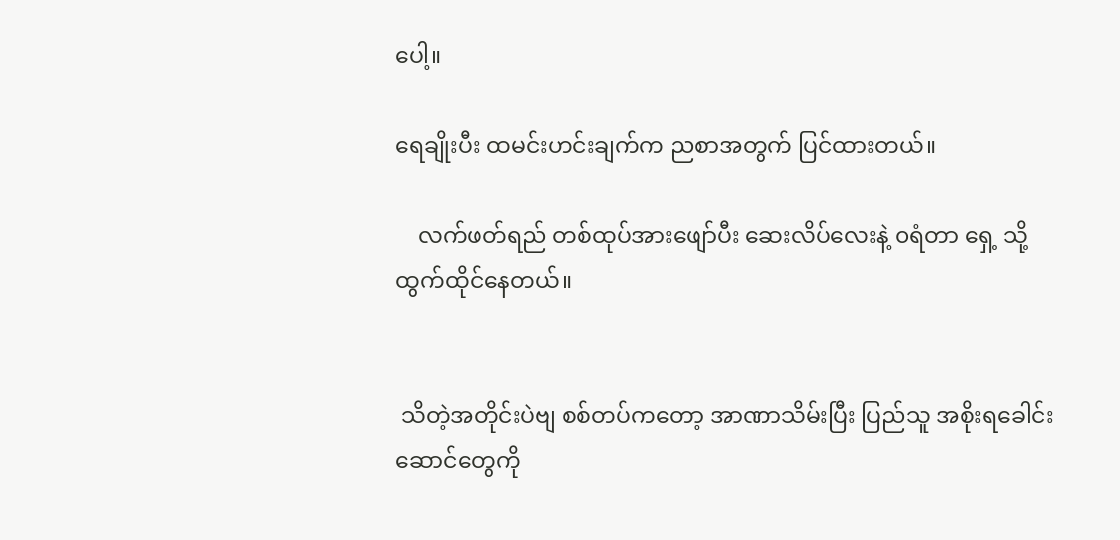ပေါ့။

ရေချိုးပီး ထမင်းဟင်းချက်က ညစာအတွက် ပြင်ထား‌တယ်။ ‌

    လက်ဖတ်ရည် တစ်ထုပ်အားဖျော်ပီး ဆေးလိပ်လေးနဲ့ ၀ရံတာ ရှေ့ သို့ ထွက်ထိုင်နေတယ်။


 သိတဲ့အတိုင်းပဲဗျ စစ်တပ်ကတော့ အာဏာသိမ်းပြီး ပြည်သူ အစိုးရခေါင်းဆောင်တွေကို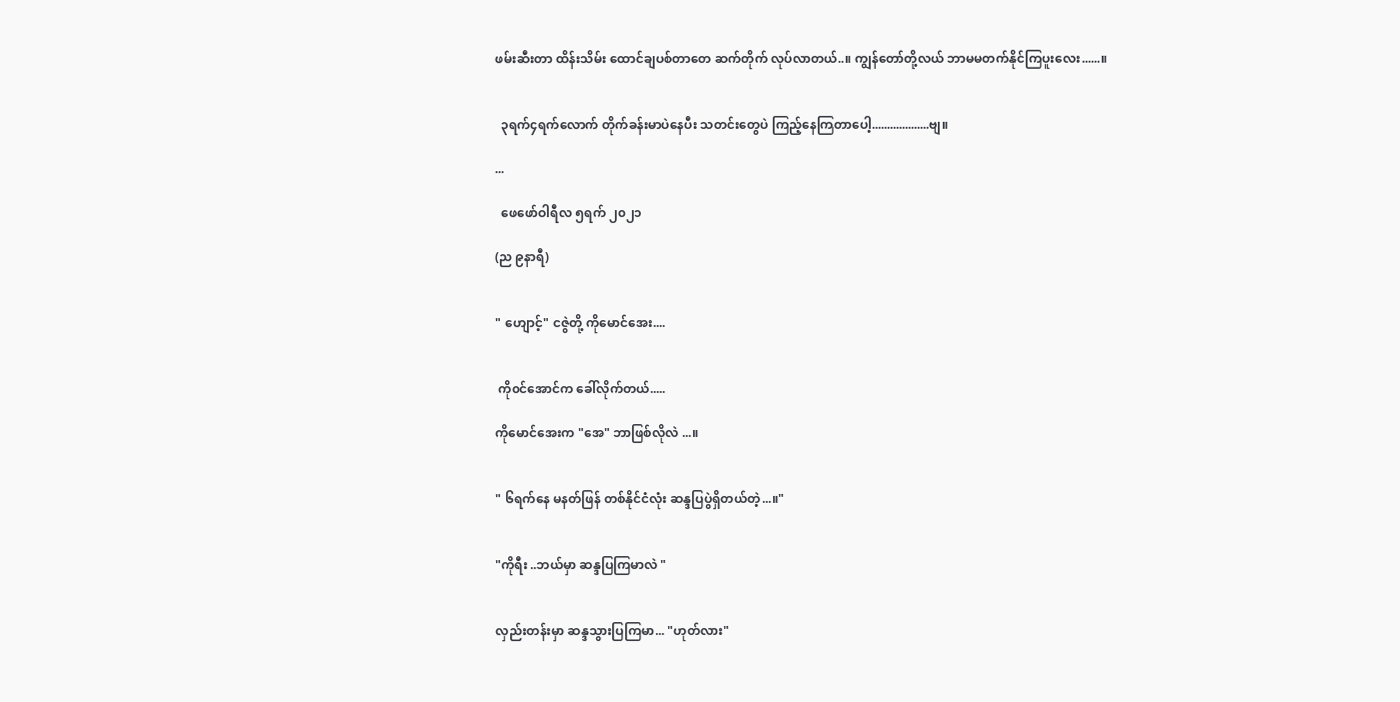ဖမ်းဆီးတာ ထိန်းသိမ်း ထောင်ချပစ်တာတေ‌ ဆက်တိုက် လုပ်လာတယ်..။ ကျွန်တော်တို့လယ် ဘာမမတက်နိုင်ကြပူးလေး......။


  ၃ရက်၄ရက်လောက် တိုက်ခန်းမာပဲနေပီး သတင်းတွေပဲ ကြည့်နေကြတာပေါ့...................ဗျ။

...

  ဖေ‌ဖော်ဝါရီလ ၅ရက် ၂၀၂၁

(ည ၉နာရီ)


" ဟျောင့်" ငဇွဲတို့ ကိုမောင်အေး....


 ကို၀င်အောင်က ခေါ်လိုက်တယ်.....

ကိုမောင်အေးက "အေ" ဘာဖြစ်လိုလဲ ...။


" ၆ရက်နေ မနတ်ဖြန် တစ်နိုင်ငံလုံး ဆန္ဒပြပွဲရှိတယ်တဲ့...။"


"ကိုရီး ..ဘယ်မှာ ဆန္ဒပြကြမာလဲ "


လှည်းတန်းမှာ ဆန္ဒသွားပြကြမာ... "ဟုတ်လား"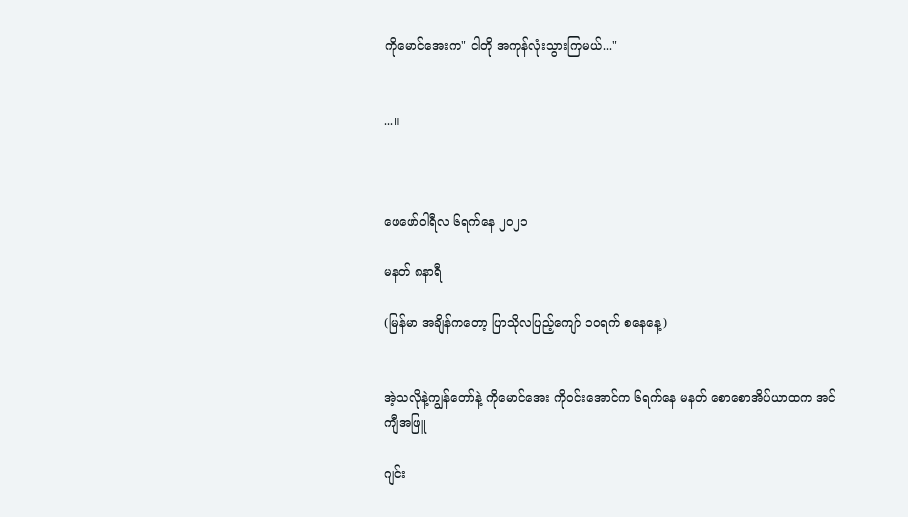ကိုမောင်အေးက" ငါတို အကုန်လုံးသွားကြမယ်..."


...။



ဖေဖော်ဝါရီလ ၆ရက်နေ ၂၀၂၁

မနတ် ၈နာရီ

(မြန်မာ အချိန်ကတော့ ပြာသိုလပြည့်ကျော် ၁၀ရက် စနေနေ့)


အဲ့သလိုနဲ့ကျွန်တော်နဲ့ ကိုမောင်အေး ကို၀င်းအောင်က ၆ရက်နေ မနတ် စောစောအိပ်ယာထက အင်ကျီအဖြူ

ဂျင်း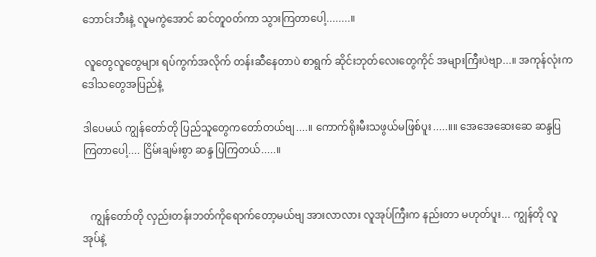ဘောင်းဘီးနဲ့ လူမကွဲအောင် ဆင်တူ၀တ်ကာ သွားကြတာပေါ့........။

 လူတွေလူတွေများ ရပ်ကွက်အလိုက် တန်းဆီနေတာပဲ စာရွက် ဆိုင်းဘုတ်လေးတွေကိုင် အများကြီးပဲဗျာ...။ အကုန်လုံးက ဒေါသတွေအပြည်နဲ့

ဒါပေမယ် ကျွန်တော်တို ပြည်သူတွေကတော်တယ်ဗျ....။ ကောက်ရိုးမီးသဖွယ်မဖြစ်ပူး.....။။ အေအေဆေးဆေ ဆန္ဒပြကြတာပေါ့.... ငြိမ်းချမ်းစွာ ဆန္ဒ ပြကြတယ်.....။


   ကျွန်တော်တို လှည်းတန်းဘတ်ကိုရောက်တော့မယ်ဗျ အားလာလား လူအုပ်ကြီးက နည်းတာ မဟုတ်ပူး... ကျွန်တို လူအုပ်နဲ့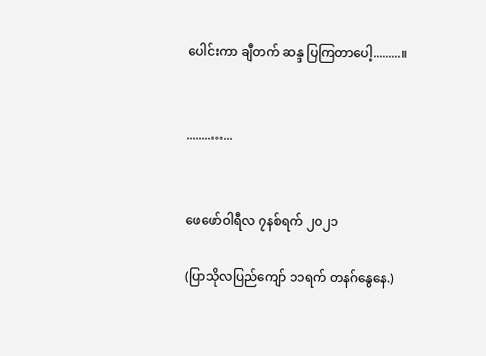ပေါင်းကာ ချီတက် ဆန္ဒ ပြကြတာပေါ့.........။


........…...


ဖေဖော်ဝါရီလ ၇နစ်ရက် ၂၀၂၁

(ပြာသိုလပြည်ကျော် ၁၁ရက် တနဂ်နွေနေ.)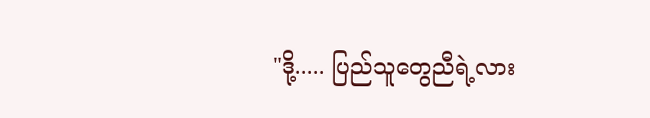"ဒို့..... ပြည်သူတွေညီရဲ့လား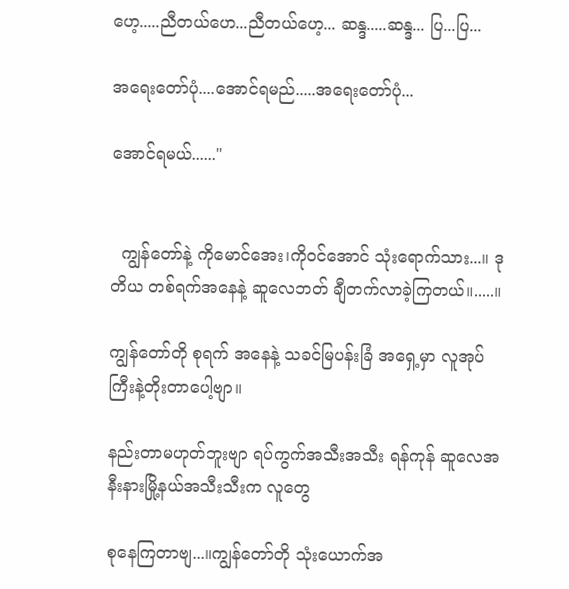ဟေ့.....ညီတယ်ဟေ...ညီတယ်ဟေ့... ဆန္ဒ.....ဆန္ဒ... ပြ...ပြ...

အရေးတော်ပုံ....အောင်ရမည်.....အရေးတော်ပုံ...

အောင်ရမယ်......"


  ကျွန်တော်နဲ့ ကိုမောင်အေး၊ကို၀င်အောင် သုံးရောက်သား...။ ဒုတိယ တစ်ရက်အနေနဲ့ ဆူလေဘတ် ချီတက်လာခဲ့ကြတယ်။.....။

ကျွန်တော်တို စုရက် အနေနဲ့ သခင်မြပန်းခြံ အရှေ့မှာ လူအုပ်ကြီးနဲ့တိုးတာပေါ့ဗျာ။

နည်းတာမဟုတ်ဘူးဗျာ ရပ်ကွက်အသီးအသီး ရန်ကုန် ဆူလေအနီးနားမြို့နယ်အသီးသီးက လူတွေ

စုနေကြတာဗျ...။ကျွန်တော်တို သုံးယောက်အ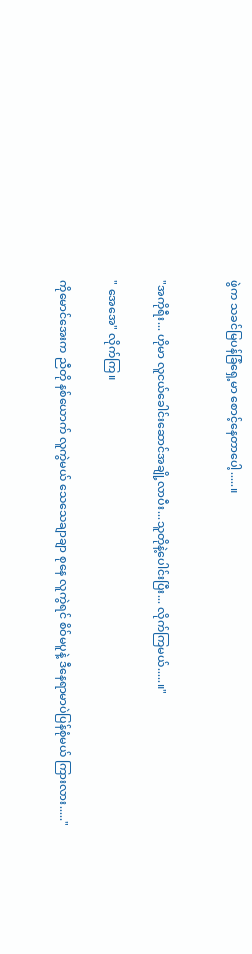ဖွဲက သခင်မြပန်ခြံရှေ့မာ စောင့်နေတာပေါ့.....။


"အကိုရီး... ဟိုမာ လူငယ်ခေါင်းဆောင်အချို့လာပီး...သူတိုနဲ့ပေါင်းပြီး... လိုက်ကြမယ်.....။"

" အေအေ" လိုက်ကြ။

ကိုမောင်အေးက ညီတို နစ်ယောက် လူကွဲမယ် သေသေချာချာ စုနေ လူကွဲရင် စိဝ်မပူနဲ့ ဒီနေရာမာပဲပြန်စုံမယ် ကြားလား....."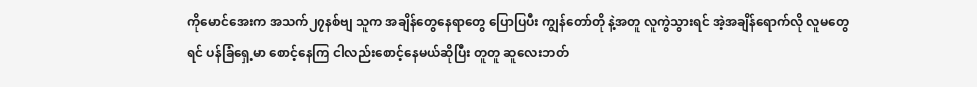ကိုမောင်အေးက အသက်၂၇နစ်ဗျ သူက အချိန်တွေနေရာတွေ ပြောပြပီး ကျွန်တော်တို နဲ့အတူ လူကွဲသွားရင် အဲ့အချိန်ရောက်လို လူမတွေရင် ပန်ခြံရှေ့မာ စောင့်နေကြ ငါလည်းစောင့်နေမယ်ဆိုပြီး တူတူ ဆူလေးဘတ်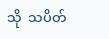သို ‌ သပိတ်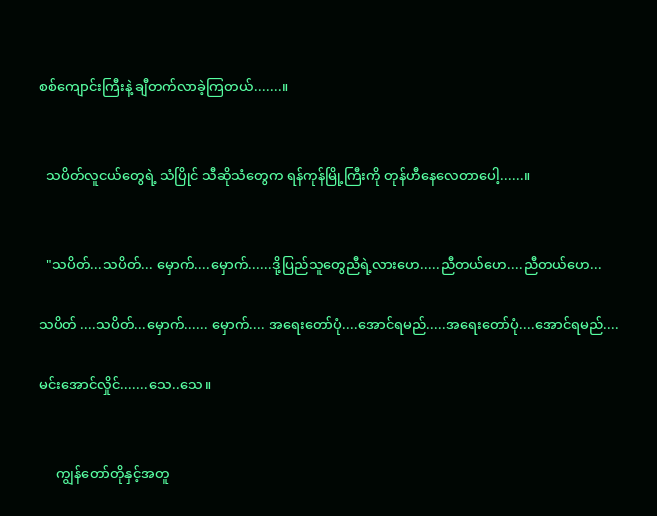စစ်ကျောင်းကြီးနဲ့ ချီတက်လာခဲ့ကြတယ်.......။


  သပိတ်လူငယ်တွေရဲ့ သံပြိုင် သီဆိုသံတွေက ရန်ကုန်မြို့ကြီးကို တုန်ဟီနေလေတာပေါ့......။


  "သပိတ်...သပိတ်... မှောက်....မှောက်......ဒို့ပြည်သူတွေညီရဲ့လားဟေ.....ညီတယ်ဟေ....ညီတယ်ဟေ...

သပိတ် ....သပိတ်...မှောက်...... မှောက်.... အရေးတော်ပုံ....အောင်ရမည်.....အရေးတော်ပုံ....အောင်ရမည်....

မင်းအောင်လှိုင်.......သေ‌..သေ။


     ကျွန်တော်တိုနှင့်အတူ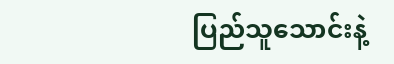ပြည်သူသောင်းနဲ့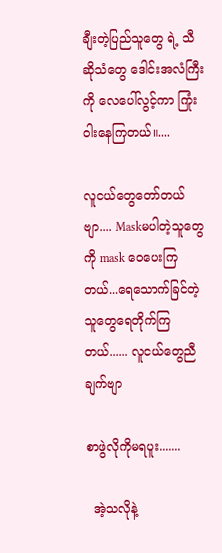ချီးတဲ့ပြည်သူတွေ ရဲ့ သီဆိုသံတွေ ဒေါင်းအလံကြီးကို လေပေါ်လွင့်ကာ ကြုံးဝါးနေကြတယ်။....

လူငယ်တွေတော်တယ်ဗျာ.... Maskမပါတဲ့သူတွေကို mask ဝေပေးကြတယ်...ရေသောက်ခြင်တဲ့သူတွေရေတိုက်ကြတယ်...... လူငယ်တွေညီချက်ဗျာ

စာဖွဲလိုကိုမရပူး.......

  အဲ့သလိုနဲ့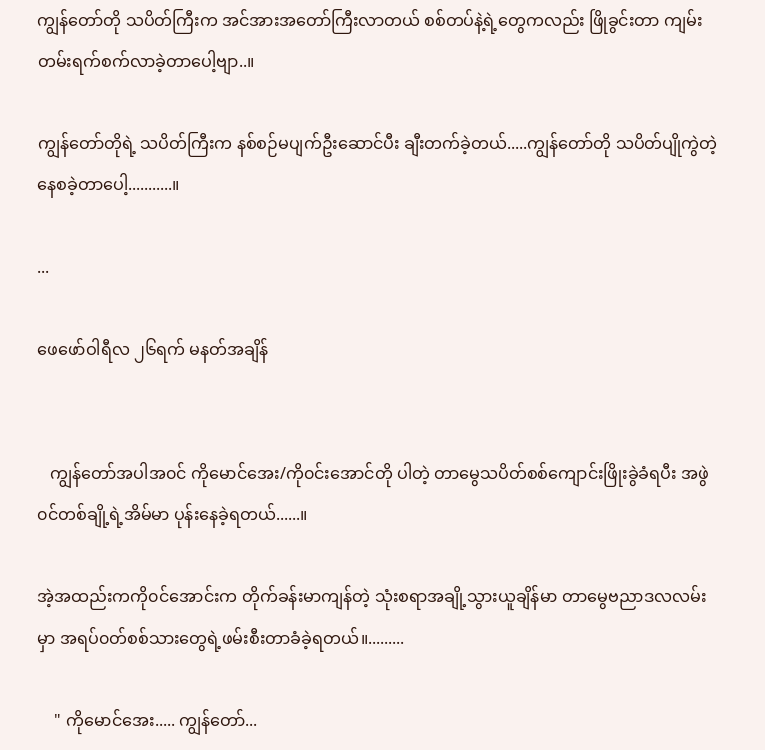ကျွန်တော်တို ‌သပိတ်ကြီးက အင်အား‌အတော်ကြီးလာတယ် စစ်တပ်နဲ့ရဲ့တွေကလည်း ဖြိုခွင်းတာ ကျမ်းတမ်းရက်စက်လာခဲ့တာပေါ့ဗျာ..။

ကျွန်တော်တိုရဲ့ သပိတ်ကြီးက နစ်စဉ်မပျက်ဦးဆောင်ပီး ချီးတက်ခဲ့တယ်.....ကျွန်တော်တို သပိတ်ပျိုကွဲတဲ့နေစခဲ့တာပေါ့...........။

...

ဖေဖော်ဝါရီလ ၂၆ရက် မနတ်အချိန်


   ကျွန်တော်အပါအ၀င် ကိုမောင်အေး/ကို၀င်းအောင်တို ပါတဲ့ တာမွေသပိတ်စစ်ကျောင်းဖြိုးခွဲခံရပီး အဖွဲ၀င်တစ်ချို့ရဲ့အိမ်မာ ပုန်းနေခဲ့ရတယ်......။

အဲ့အထည်းကကို၀င်အောင်းက တိုက်ခန်းမာကျန်တဲ့ သုံးစရာအချို့သွားယူချိန်မာ တာမွေဗညာဒလလမ်း မှာ အရပ်၀တ်စစ်သားတွေရဲ့ဖမ်းစီးတာခံခဲ့ရတယ်။.........

    " ကိုမောင်အေး..... ကျွန်တော်...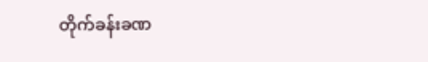တိုက်ခန်းခဏ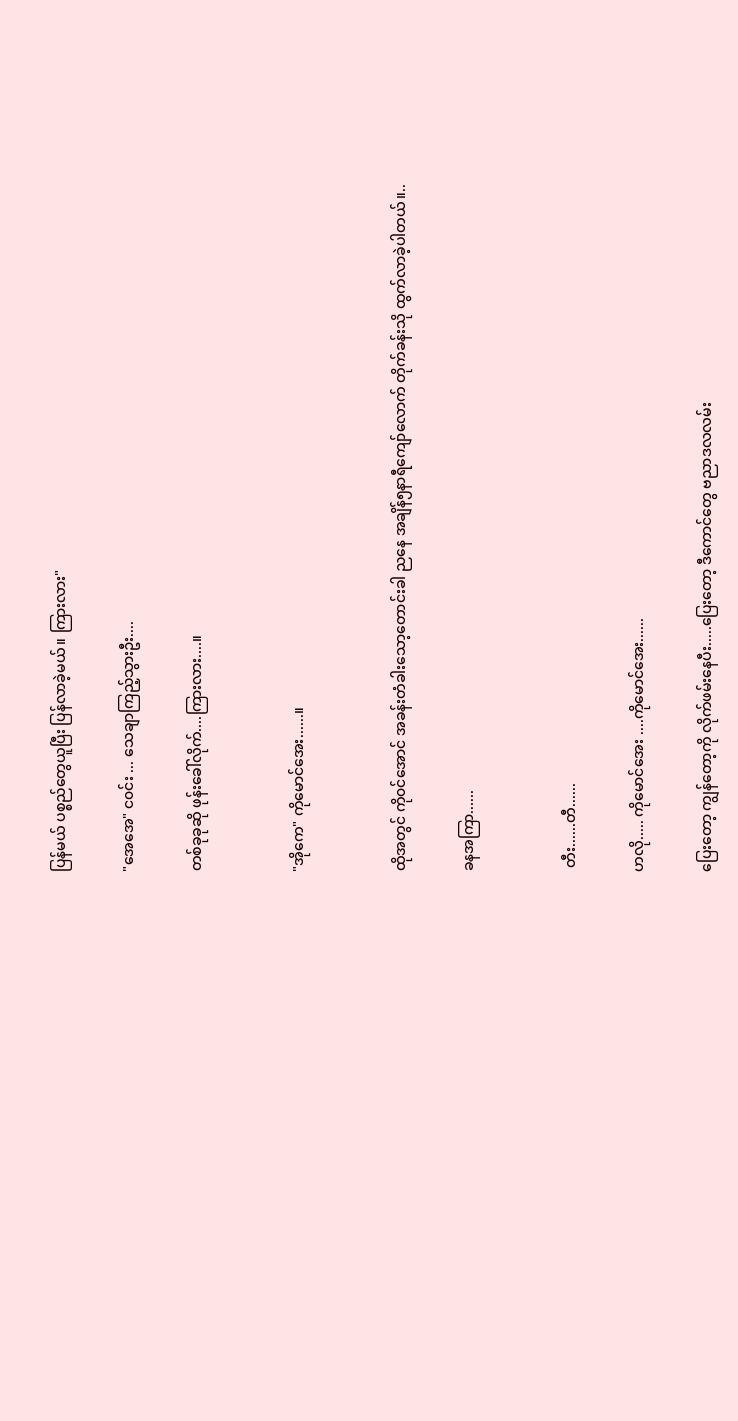ပြန်မယ် ပစ္စည်တွေယူပြီး ပြန်လာခဲ့မယ်။ ကြားလား"

"အေအေ" င၀င်း ... သေချာကြည့်သွားဦး....

တစ်ခုခုဆို ဖုန်းခေါ်လိုက်....ကြားလား....။


"အိုကေ" ကိုမောင်အေး......။


ထိုအတွင် ကို၀င်အောင် အခန်းတံခါးသော့တောင်းခါ ညနေ အချိန်၅နာရီကျော်လောက် တိုက်ခန်းသို ထွက်လာခဲ့ပါတယ်။..

ခနအကြာ......


 တီး......တီ......

ဟလို..... ကိုမောင်အေး ....ကိုမောင်အေး......

ပြေးတော့ ကျွန်တော့ကို လိုက်ဖမ်းနေပီး.....ပြေးတော့ ဒီကောင်တွေ ဗညာဒလလမ်း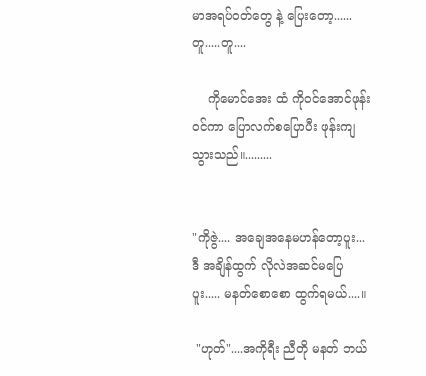မာအရပ်၀တ်တွေ နဲ့ ပြေးတော့...... တူ.....တူ....

    ကိုမောင်အေး ထံ ကို၀င်အောင်ဖုန်း၀င်ကာ ပြောလက်စပြောပီး ဖုန်းကျသွားသည်။.........


"ကိုဇွဲ.... အချေအနေမဟန်တော့ပူး... ဒီ အချိန်ထွက် လိုလဲအဆင်မပြေပူး..... မနတ်စောစော ထွက်ရမယ်....။

 "ဟုတ်"....အကိုရီး ညီတို မနတ် ဘယ်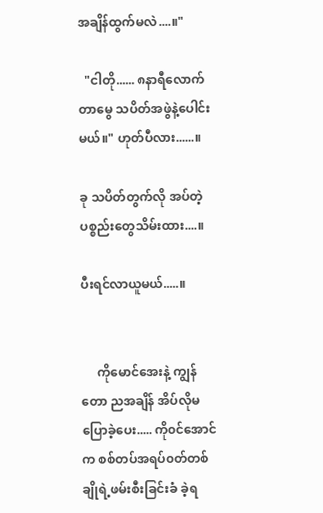အချိန်ထွက်မလဲ....။"

  "ငါတို...... ၈နာရီလောက် တာမွေ သပိတ်အဖွဲနဲ့ပေါင်းမယ်။" ဟုတ်ပီလား......။

ခု သပိတ်တွက်လို အပ်တဲ့ပစ္စည်းတွေသိမ်းထား....။

ပီးရင်လာယူမယ်.....။


     ကိုမောင်အေးနဲ့ ကျွန်တော ညအချိန် အိပ်လိုမပြောခဲ့ပေး..... ကို၀င်အောင်က စစ်တပ်အရပ်၀တ်တစ်ချိုရဲ့ဖမ်းစီးခြင်းခံ ခဲ့ရ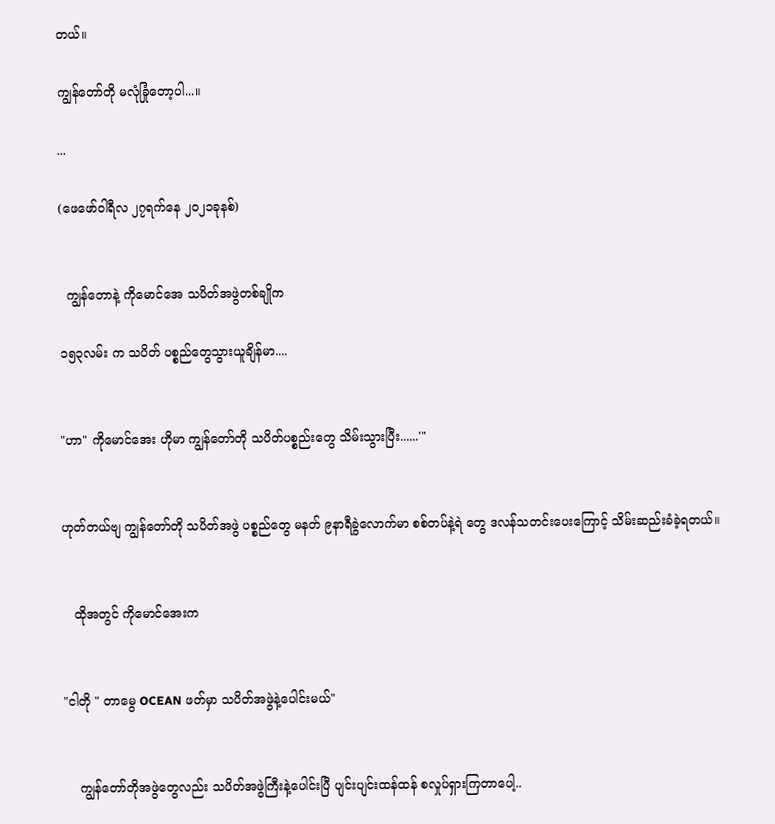တယ်။

ကျွန်တော်တို မလုံခြုံတော့ပါ...။

...

(ဖေဖော်ဝါရီလ ၂၇ရက်နေ ၂၀၂၁ခုနစ်)


  ကျွန်တောနဲ့ ကိုမောင်အေ သပိတ်အဖွဲတစ်ချိုက

၁၅၃လမ်း က သပိတ် ပစ္စည်တွေသွားယူချိန်မာ....


"ဟာ" ကိုမောင်အေး ဟိုမာ ကျွန်တော်တို သပိတ်ပစ္စည်းတွေ သိမ်းသွားပြီး......'"


ဟုတ်တယ်ဗျ ကျွန်တော်တို သပိတ်အဖွဲ ပစ္စည်တွေ မနတ် ၉နာရီခွဲလောက်မာ စစ်တပ်နဲ့ရဲ တွေ ဒလန်သတင်းပေးကြောင့် သိမ်းဆည်းခံခဲ့ရတယ်။


   ထိုအတွင် ကိုမောင်အေးက


"ငါတို " တာမွေ OCEAN ဖတ်မှာ သပိတ်အဖွဲနဲ့ပေါင်းမယ်"


    ကျွန်တော်တိုအဖွဲတွေလည်း သပိတ်အဖွဲကြီးနဲ့ပေါင်းပြီ ပျင်းပျင်းထန်ထန် စလှုပ်ရှားကြတာပေါ့..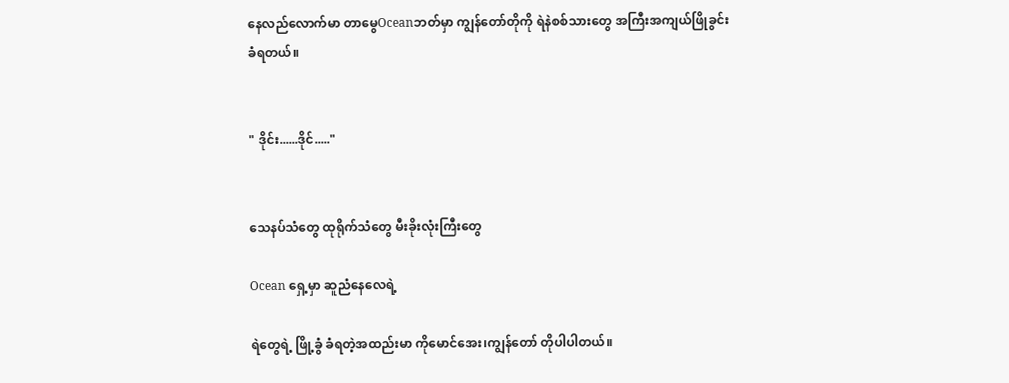နေလည်လောက်မာ တာမွေOceanဘတ်မှာ ကျွန်တော်တိုကို ရဲနဲစစ်သားတွေ အကြီးအကျယ်ဖြိုခွင်းခံရတယ်။


" ဒိုင်း......ဒိုင်....."


သေနပ်‌သံတွေ ထုရိုက်သံတွေ မီးခိုးလုံးကြီးတွေ

Ocean ရှေ့မှာ ဆူညံနေလေရဲ့

ရဲတွေရဲ့ ဖြို့ခွံ ခံရတဲ့အထည်းမာ ကိုမောင်အေး၊ကျွန်တော် တိုပါပါတယ်။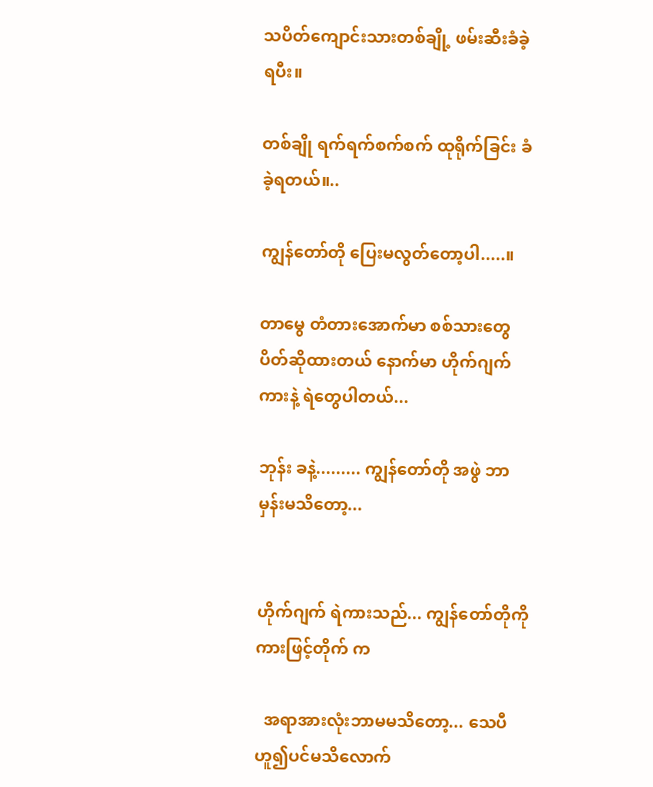သပိတ်ကျောင်းသားတစ်ချို့ ဖမ်းဆီးခံခဲ့ရပီး။

တစ်ချို ရက်ရက်စက်စက် ထုရိုက်ခြင်း ခံခဲ့ရတယ်။..

ကျွန်တော်တို ပြေးမလွတ်တော့ပါ.....။

တာမွေ တံတားအောက်မာ စစ်သားတွေပိတ်ဆိုထားတယ် နောက်မာ ဟိုက်ဂျက်ကားနဲ့ ရဲတွေပါတယ်...

ဘုန်း ခနဲ့......... ကျွန်တော်တို အဖွဲ ဘာမှန်းမသိတော့...


ဟိုက်ဂျက် ရဲကားသည်... ကျွန်တော်တိုကို ကားဖြင့်တိုက် က

  အရာအားလုံးဘာမမသိတော့... သေပီဟူ၍ပင်မသိလောက်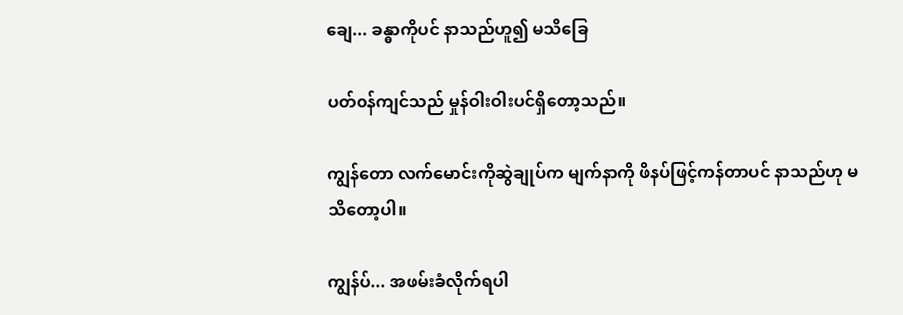ချေ... ခန္ဓာကိုပင် နာသည်ဟူ၍ မသိခြေ

ပတ်၀န်ကျင်သည် မှုန်ဝါးဝါးပင်ရှိတော့သည်။

ကျွန်တော လက်မောင်းကိုဆွဲချုပ်က မျက်နာကို ဖိနပ်ဖြင့်ကန်တာပင် နာသည်ဟု မသိတော့ပါ။

ကျွန်ပ်... အဖမ်းခံလိုက်ရပါ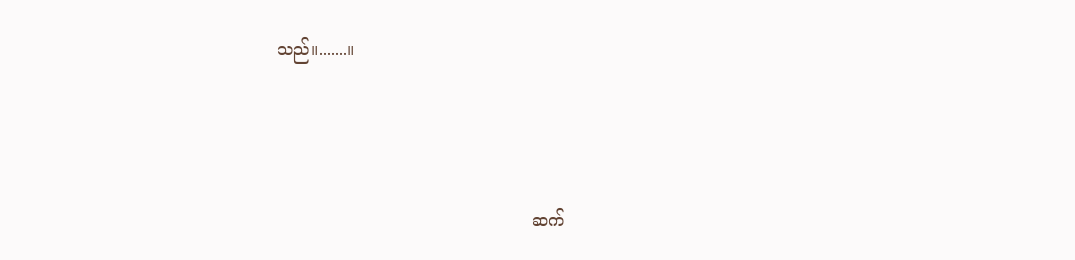သည်။.......။



                                                 ဆက်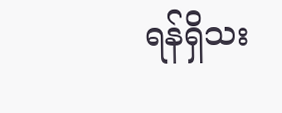ရန်ရှိသး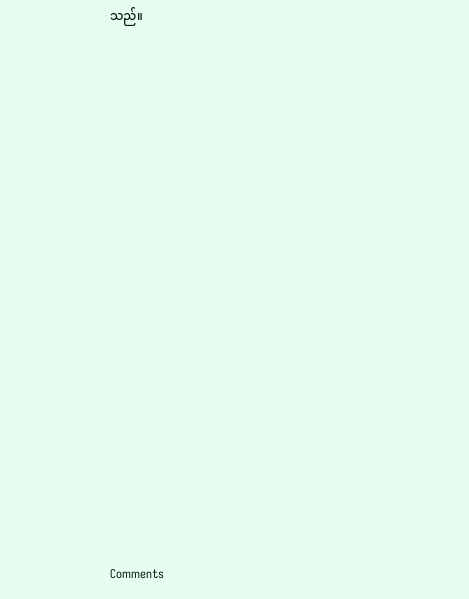သည်။


















Comments